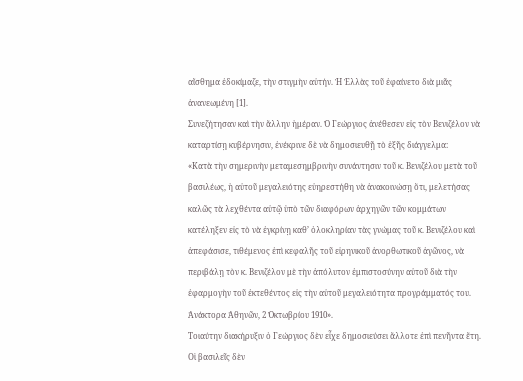αἴσθημα ἐδοκίμαζε, τὴν στιγμὴν αὐτήν. Ἡ Ἑλλὰς τοῦ ἐφαίνετο διὰ μιᾶς ἀνανεωμένη [1].
Συνεζήτησαν καὶ τὴν ἄλλην ἡμέραν. Ὁ Γεώργιος ἀνέθεσεν εἰς τὸν Βενιζέλον νὰ καταρτίσῃ κυβέρνησιν, ἐνέκρινε δὲ νὰ δημοσιευθῇ τὸ ἑξῆς διάγγελμα:
«Κατὰ τὴν σημερινὴν μεταμεσημβρινὴν συνάντησιν τοῦ κ. Βενιζέλου μετὰ τοῦ βασιλέως, ἡ αὐτοῦ μεγαλειότης εὐηρεστήθη νὰ ἀνακοινώσῃ ὅτι, μελετήσας καλῶς τὰ λεχθέντα αὐτῷ ὑπὸ τῶν διαφόρων ἀρχηγῶν τῶν κομμάτων κατέληξεν εἰς τὸ νὰ ἐγκρίνῃ καθ’ ὁλοκληρίαν τὰς γνώμας τοῦ κ. Βενιζέλου καὶ ἀπεφάσισε, τιθέμενος ἐπὶ κεφαλῆς τοῦ εἰρηνικοῦ ἀνορθωτικοῦ ἀγῶνος, νὰ περιβάλῃ τὸν κ. Βενιζέλον μὲ τὴν ἀπόλυτον ἐμπιστοσύνην αὐτοῦ διὰ τὴν ἐφαρμογὴν τοῦ ἐκτεθέντος εἰς τὴν αὐτοῦ μεγαλειότητα προγράμματός του. Ἀνάκτορα Ἀθηνῶν, 2 Ὀκτωβρίου 1910».
Τοιαύτην διακήρυξιν ὁ Γεώργιος δὲν εἶχε δημοσιεύσει ἄλλοτε ἐπὶ πενῆντα ἔτη. Οἱ βασιλεῖς δὲν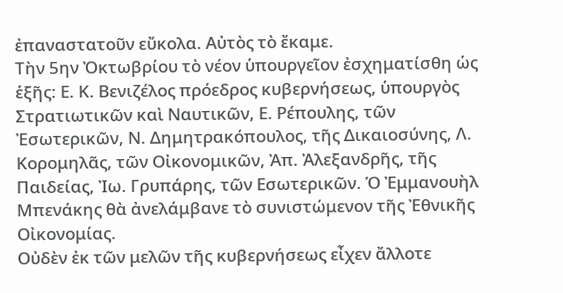ἐπαναστατοῦν εὔκολα. Αὐτὸς τὸ ἔκαμε.
Τὴν 5ην Ὀκτωβρίου τὸ νέον ὑπουργεῖον ἐσχηματίσθη ὡς ἑξῆς: Ε. Κ. Βενιζέλος πρόεδρος κυβερνήσεως, ὑπουργὸς Στρατιωτικῶν καὶ Ναυτικῶν, Ε. Ρέπουλης, τῶν Ἐσωτερικῶν, Ν. Δημητρακόπουλος, τῆς Δικαιοσύνης, Λ. Κορομηλᾶς, τῶν Οἰκονομικῶν, Ἀπ. Ἀλεξανδρῆς, τῆς Παιδείας, Ἰω. Γρυπάρης, τῶν Εσωτερικῶν. Ὁ Ἐμμανουὴλ Μπενάκης θὰ ἀνελάμβανε τὸ συνιστώμενον τῆς Ἐθνικῆς Οἰκονομίας.
Οὐδὲν ἐκ τῶν μελῶν τῆς κυβερνήσεως εἶχεν ἄλλοτε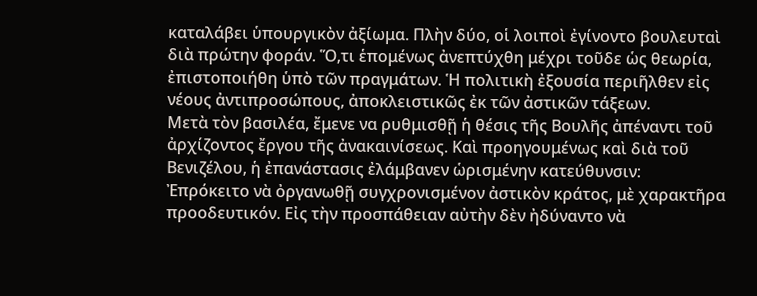καταλάβει ὑπουργικὸν ἀξίωμα. Πλὴν δύο, οἱ λοιποὶ ἐγίνοντο βουλευταὶ διὰ πρώτην φοράν. Ὅ,τι ἑπομένως ἀνεπτύχθη μέχρι τοῦδε ὡς θεωρία, ἐπιστοποιήθη ὑπὸ τῶν πραγμάτων. Ἡ πολιτικὴ ἐξουσία περιῆλθεν εἰς νέους ἀντιπροσώπους, ἀποκλειστικῶς ἐκ τῶν ἀστικῶν τάξεων.
Μετὰ τὸν βασιλέα, ἔμενε να ρυθμισθῇ ἡ θέσις τῆς Βουλῆς ἀπέναντι τοῦ ἀρχίζοντος ἔργου τῆς ἀνακαινίσεως. Καὶ προηγουμένως καὶ διὰ τοῦ Βενιζέλου, ἡ ἐπανάστασις ἐλάμβανεν ὡρισμένην κατεύθυνσιν: Ἐπρόκειτο νὰ ὀργανωθῇ συγχρονισμένον ἀστικὸν κράτος, μὲ χαρακτῆρα προοδευτικόν. Εἰς τὴν προσπάθειαν αὐτὴν δὲν ἠδύναντο νὰ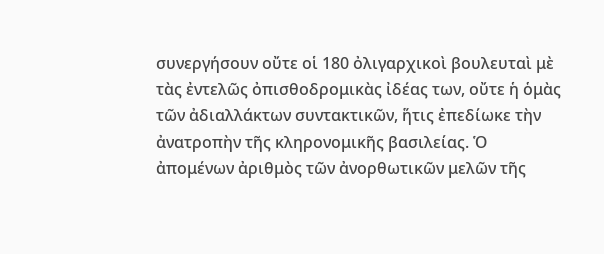συνεργήσουν οὔτε οἱ 180 ὀλιγαρχικοὶ βουλευταὶ μὲ τὰς ἐντελῶς ὀπισθοδρομικὰς ἰδέας των, οὔτε ἡ ὁμὰς τῶν ἀδιαλλάκτων συντακτικῶν, ἥτις ἐπεδίωκε τὴν ἀνατροπὴν τῆς κληρονομικῆς βασιλείας. Ὁ ἀπομένων ἀριθμὸς τῶν ἀνορθωτικῶν μελῶν τῆς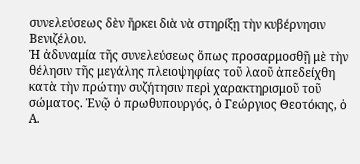συνελεύσεως δὲν ἤρκει διὰ νὰ στηρίξῃ τὴν κυβέρνησιν Βενιζέλου.
Ἡ ἀδυναμία τῆς συνελεύσεως ὅπως προσαρμοσθῇ μὲ τὴν θέλησιν τῆς μεγάλης πλειοψηφίας τοῦ λαοῦ ἀπεδείχθη κατὰ τὴν πρώτην συζήτησιν περὶ χαρακτηρισμοῦ τοῦ σώματος. Ἐνῷ ὁ πρωθυπουργός, ὁ Γεώργιος Θεοτόκης, ὁ Α.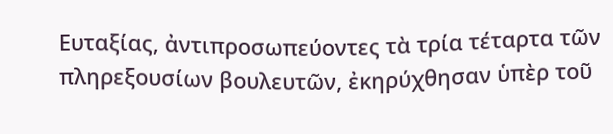Ευταξίας, ἀντιπροσωπεύοντες τὰ τρία τέταρτα τῶν πληρεξουσίων βουλευτῶν, ἐκηρύχθησαν ὑπὲρ τοῦ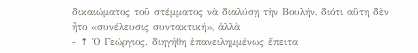δικαιώματος τοῦ στέμματος νὰ διαλύσῃ τὴν Βουλήν, διότι αὕτη δὲν ἦτο «συνέλευσις συντακτική», ἀλλὰ
- ↑ Ὁ Γεώργιος. διηγήθη ἐπανειλημμένως ἔπειτα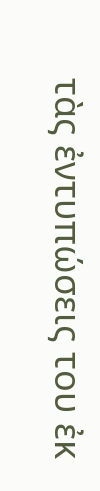τὰς ἐντυπώσεις του ἐκ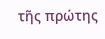τῆς πρώτης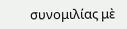συνομιλίας μὲ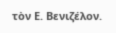τὸν Ε. Βενιζέλον.